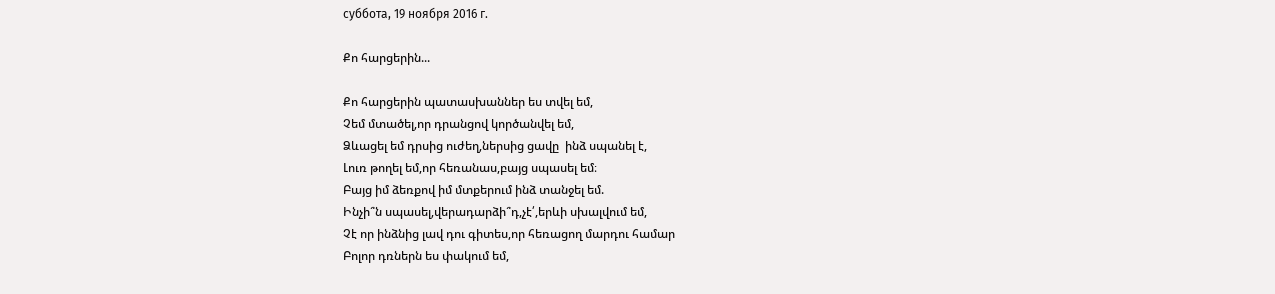суббота, 19 ноября 2016 г.

Քո հարցերին...

Քո հարցերին պատասխաններ ես տվել եմ,
Չեմ մտածել,որ դրանցով կործանվել եմ,
Ձևացել եմ դրսից ուժեղ,ներսից ցավը  ինձ սպանել է,
Լուռ թողել եմ,որ հեռանաս,բայց սպասել եմ։
Բայց իմ ձեռքով իմ մտքերում ինձ տանջել եմ.
Ինչի՞ն սպասել,վերադարձի՞դ,չէ՛,երևի սխալվում եմ,
Չէ որ ինձնից լավ դու գիտես,որ հեռացող մարդու համար
Բոլոր դռներն ես փակում եմ,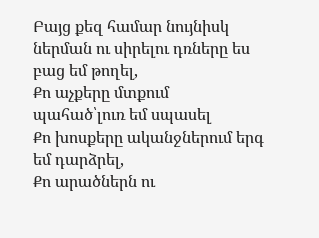Բայց քեզ համար նույնիսկ ներման ու սիրելու դռները ես բաց եմ թողել,
Քո աչքերը մտքում պահած՝լուռ եմ սպասել
Քո խոսքերը ականջներում երգ եմ դարձրել,
Քո արածներն ու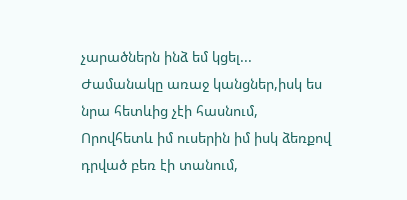չարածներն ինձ եմ կցել...
Ժամանակը առաջ կանցներ,իսկ ես նրա հետևից չէի հասնում,
Որովհետև իմ ուսերին իմ իսկ ձեռքով դրված բեռ էի տանում,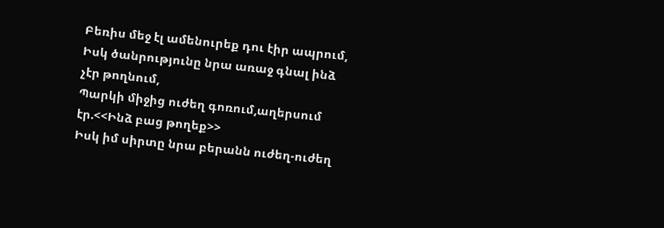Բեռիս մեջ էլ ամենուրեք դու էիր ապրում,
Իսկ ծանրությունը նրա առաջ գնալ ինձ չէր թողնում,
Պարկի միջից ուժեղ գոռում,աղերսում էր.<<Ինձ բաց թողեք>>
Իսկ իմ սիրտը նրա բերանն ուժեղ-ուժեղ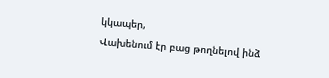կկապեր,
Վախենում էր բաց թողնելով ինձ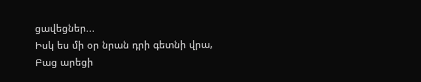ցավեցներ...
Իսկ ես մի օր նրան դրի գետնի վրա,
Բաց արեցի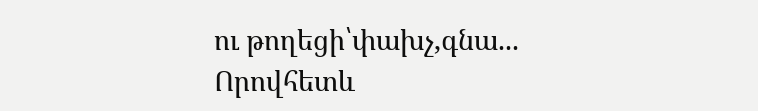ու թողեցի՝փախչ,գնա...
Որովհետև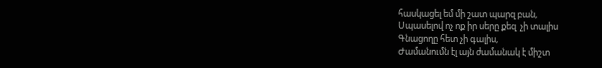հասկացել եմ մի շատ պարզ բան,
Սպասելով ոչ ոք իր սերը քեզ  չի տալիս
Գնացողը հետ չի գալիս,
Ժամանումն էլ այն ժամանակ է միշտ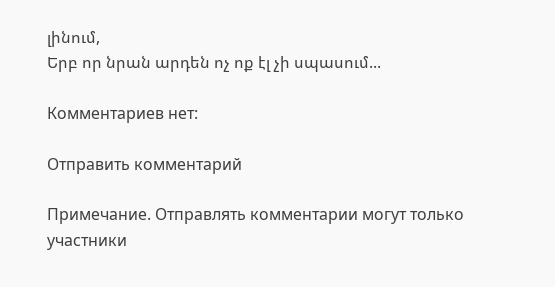լինում,
Երբ որ նրան արդեն ոչ ոք էլ չի սպասում...

Комментариев нет:

Отправить комментарий

Примечание. Отправлять комментарии могут только участники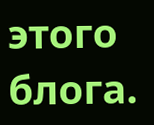этого блога.